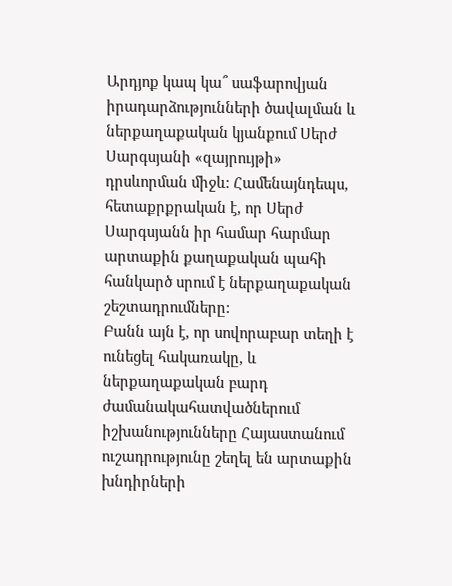Արդյոք կապ կա՞ սաֆարովյան իրադարձությունների ծավալման և ներքաղաքական կյանքում Սերժ Սարգսյանի «զայրույթի» դրսևորման միջև: Համենայնդեպս, հետաքրքրական է, որ Սերժ Սարգսյանն իր համար հարմար արտաքին քաղաքական պահի հանկարծ սրում է ներքաղաքական շեշտադրումները:
Բանն այն է, որ սովորաբար տեղի է ունեցել հակառակը, և ներքաղաքական բարդ ժամանակահատվածներում իշխանությունները Հայաստանում ուշադրությունը շեղել են արտաքին խնդիրների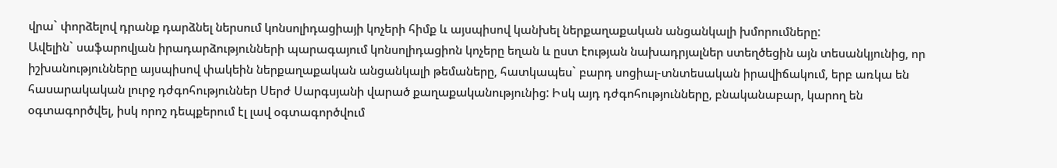վրա` փորձելով դրանք դարձնել ներսում կոնսոլիդացիայի կոչերի հիմք և այսպիսով կանխել ներքաղաքական անցանկալի խմորումները:
Ավելին` սաֆարովյան իրադարձությունների պարագայում կոնսոլիդացիոն կոչերը եղան և ըստ էության նախադրյալներ ստեղծեցին այն տեսանկյունից, որ իշխանությունները այսպիսով փակեին ներքաղաքական անցանկալի թեմաները, հատկապես` բարդ սոցիալ-տնտեսական իրավիճակում, երբ առկա են հասարակական լուրջ դժգոհություններ Սերժ Սարգսյանի վարած քաղաքականությունից: Իսկ այդ դժգոհությունները, բնականաբար, կարող են օգտագործվել, իսկ որոշ դեպքերում էլ լավ օգտագործվում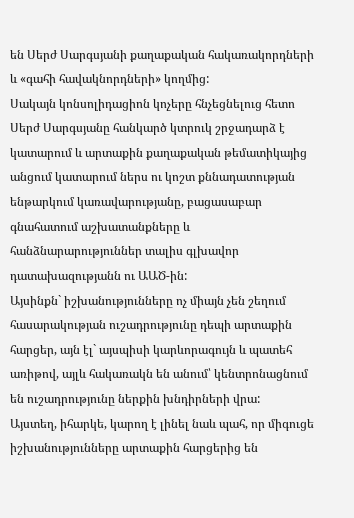են Սերժ Սարգսյանի քաղաքական հակառակորդների և «գահի հավակնորդների» կողմից:
Սակայն կոնսոլիդացիոն կոչերը հնչեցնելուց հետո Սերժ Սարգսյանը հանկարծ կտրուկ շրջադարձ է կատարում և արտաքին քաղաքական թեմատիկայից անցում կատարում ներս ու կոշտ քննադատության ենթարկում կառավարությանը, բացասաբար գնահատում աշխատանքները և հանձնարարություններ տալիս գլխավոր դատախազությանն ու ԱԱԾ-ին:
Այսինքն` իշխանությունները ոչ միայն չեն շեղում հասարակության ուշադրությունը դեպի արտաքին հարցեր, այն էլ` այսպիսի կարևորագույն և պատեհ առիթով, այլև հակառակն են անում՝ կենտրոնացնում են ուշադրությունը ներքին խնդիրների վրա:
Այստեղ, իհարկե, կարող է լինել նաև պահ, որ միգուցե իշխանությունները արտաքին հարցերից են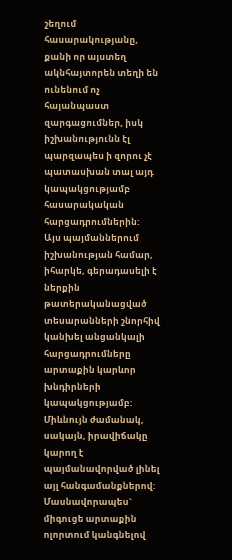շեղում հասարակությանը, քանի որ այստեղ ակնհայտորեն տեղի են ունենում ոչ հայանպաստ զարգացումներ, իսկ իշխանությունն էլ պարզապես ի զորու չէ պատասխան տալ այդ կապակցությամբ հասարակական հարցադրումներին:
Այս պայմաններում իշխանության համար, իհարկե, գերադասելի է ներքին թատերականացված տեսարանների շնորհիվ կանխել անցանկալի հարցադրումները արտաքին կարևոր խնդիրների կապակցությամբ: Միևնույն ժամանակ, սակայն, իրավիճակը կարող է պայմանավորված լինել այլ հանգամանքներով: Մասնավորապես` միգուցե արտաքին ոլորտում կանգնելով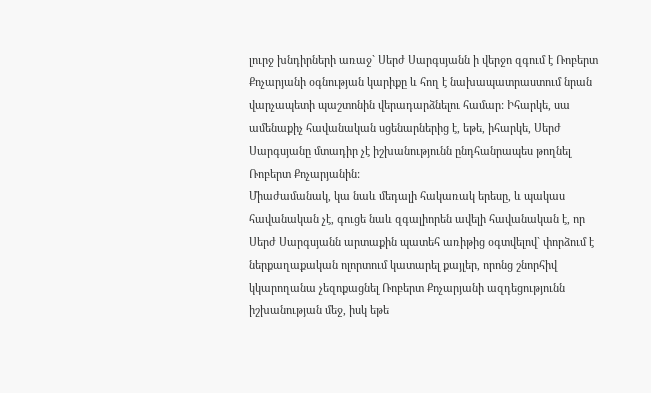լուրջ խնդիրների առաջ` Սերժ Սարգսյանն ի վերջո զգում է Ռոբերտ Քոչարյանի օգնության կարիքը և հող է նախապատրաստում նրան վարչապետի պաշտոնին վերադարձնելու համար: Իհարկե, սա ամենաքիչ հավանական սցենարներից է, եթե, իհարկե, Սերժ Սարգսյանը մտադիր չէ իշխանությունն ընդհանրապես թողնել Ռոբերտ Քոչարյանին:
Միաժամանակ, կա նաև մեդալի հակառակ երեսը, և պակաս հավանական չէ, գուցե նաև զգալիորեն ավելի հավանական է, որ Սերժ Սարգսյանն արտաքին պատեհ առիթից օգտվելով` փորձում է ներքաղաքական ոլորտում կատարել քայլեր, որոնց շնորհիվ կկարողանա չեզոքացնել Ռոբերտ Քոչարյանի ազդեցությունն իշխանության մեջ, իսկ եթե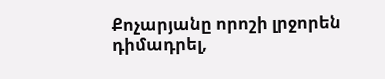Քոչարյանը որոշի լրջորեն դիմադրել,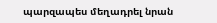պարզապես մեղադրել նրան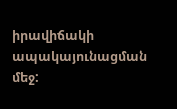իրավիճակի ապակայունացման մեջ: